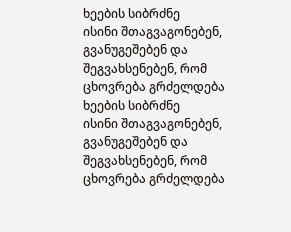ხეების სიბრძნე
ისინი შთაგვაგონებენ, გვანუგეშებენ და შეგვახსენებენ, რომ ცხოვრება გრძელდება
ხეების სიბრძნე
ისინი შთაგვაგონებენ, გვანუგეშებენ და შეგვახსენებენ, რომ ცხოვრება გრძელდება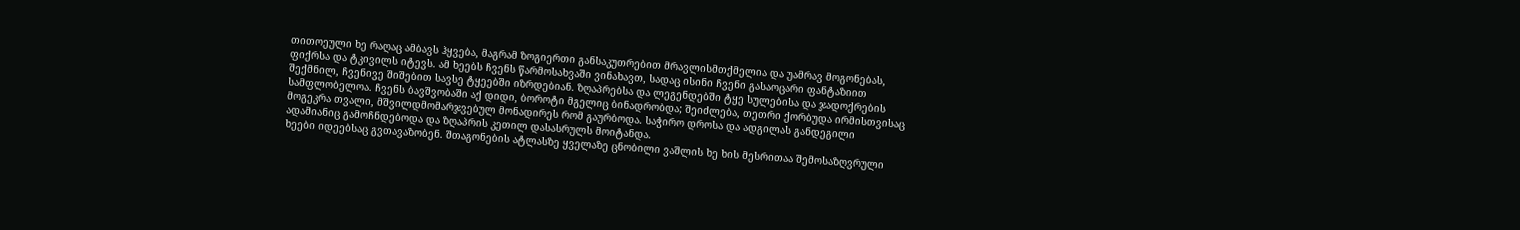თითოეული ხე რაღაც ამბავს ჰყვება, მაგრამ ზოგიერთი განსაკუთრებით მრავლისმთქმელია და უამრავ მოგონებას, ფიქრსა და ტკივილს იტევს. ამ ხეებს ჩვენს წარმოსახვაში ვინახავთ, სადაც ისინი ჩვენი გასაოცარი ფანტაზიით შექმნილ, ჩვენივე შიშებით სავსე ტყეებში იზრდებიან. ზღაპრებსა და ლეგენდებში ტყე სულებისა და ჯადოქრების სამფლობელოა. ჩვენს ბავშვობაში აქ დიდი, ბოროტი მგელიც ბინადრობდა; შეიძლება, თეთრი ქორბუდა ირმისთვისაც მოგეკრა თვალი, მშვილდმომარჯვებულ მონადირეს რომ გაურბოდა. საჭირო დროსა და ადგილას განდეგილი ადამიანიც გამოჩნდებოდა და ზღაპრის კეთილ დასასრულს მოიტანდა.
ხეები იდეებსაც გვთავაზობენ. შთაგონების ატლასზე ყველაზე ცნობილი ვაშლის ხე ხის მესრითაა შემოსაზღვრული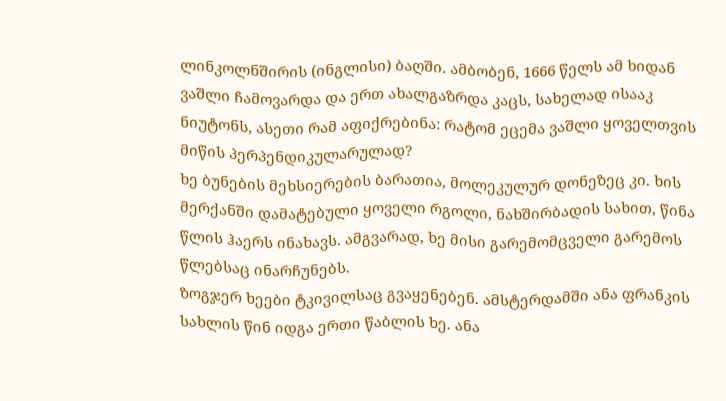ლინკოლნშირის (ინგლისი) ბაღში. ამბობენ, 1666 წელს ამ ხიდან ვაშლი ჩამოვარდა და ერთ ახალგაზრდა კაცს, სახელად ისააკ ნიუტონს, ასეთი რამ აფიქრებინა: რატომ ეცემა ვაშლი ყოველთვის მიწის პერპენდიკულარულად?
ხე ბუნების მეხსიერების ბარათია, მოლეკულურ დონეზეც კი. ხის მერქანში დამატებული ყოველი რგოლი, ნახშირბადის სახით, წინა წლის ჰაერს ინახავს. ამგვარად, ხე მისი გარემომცველი გარემოს წლებსაც ინარჩუნებს.
ზოგჯერ ხეები ტკივილსაც გვაყენებენ. ამსტერდამში ანა ფრანკის სახლის წინ იდგა ერთი წაბლის ხე. ანა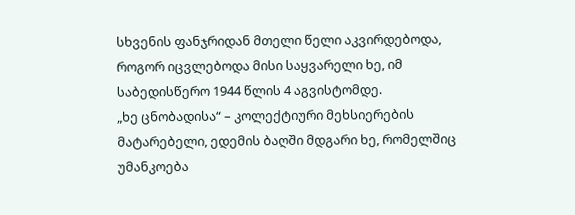სხვენის ფანჯრიდან მთელი წელი აკვირდებოდა, როგორ იცვლებოდა მისი საყვარელი ხე, იმ საბედისწერო 1944 წლის 4 აგვისტომდე.
„ხე ცნობადისა“ – კოლექტიური მეხსიერების მატარებელი, ედემის ბაღში მდგარი ხე, რომელშიც უმანკოება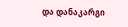და დანაკარგი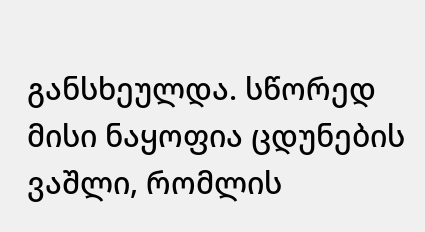განსხეულდა. სწორედ მისი ნაყოფია ცდუნების ვაშლი, რომლის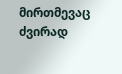მირთმევაც ძვირად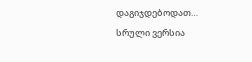დაგიჯდებოდათ…
სრული ვერსია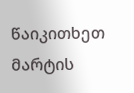წაიკითხეთ მარტის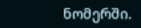ნომერში.